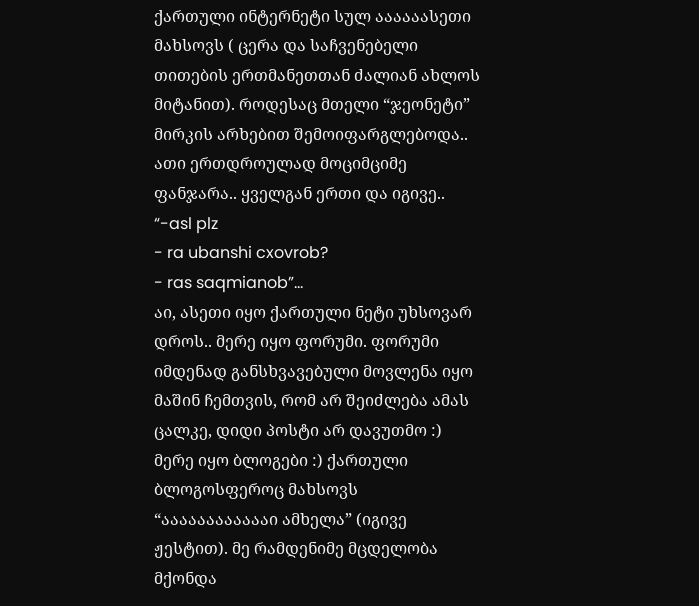ქართული ინტერნეტი სულ აააააასეთი მახსოვს ( ცერა და საჩვენებელი თითების ერთმანეთთან ძალიან ახლოს მიტანით). როდესაც მთელი “ჯეონეტი” მირკის არხებით შემოიფარგლებოდა..
ათი ერთდროულად მოციმციმე ფანჯარა.. ყველგან ერთი და იგივე..
“-asl plz
- ra ubanshi cxovrob?
- ras saqmianob”…
აი, ასეთი იყო ქართული ნეტი უხსოვარ დროს.. მერე იყო ფორუმი. ფორუმი იმდენად განსხვავებული მოვლენა იყო მაშინ ჩემთვის, რომ არ შეიძლება ამას ცალკე, დიდი პოსტი არ დავუთმო :)
მერე იყო ბლოგები :) ქართული ბლოგოსფეროც მახსოვს “ააააააააააააი ამხელა” (იგივე ჟესტით). მე რამდენიმე მცდელობა მქონდა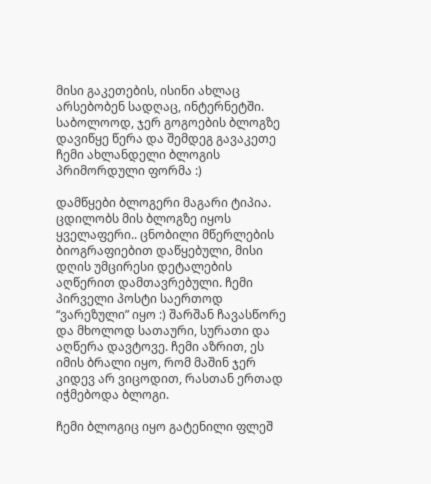მისი გაკეთების, ისინი ახლაც არსებობენ სადღაც, ინტერნეტში.  საბოლოოდ, ჯერ გოგოების ბლოგზე დავიწყე წერა და შემდეგ გავაკეთე ჩემი ახლანდელი ბლოგის პრიმორდული ფორმა :)

დამწყები ბლოგერი მაგარი ტიპია. ცდილობს მის ბლოგზე იყოს ყველაფერი.. ცნობილი მწერლების ბიოგრაფიებით დაწყებული, მისი დღის უმცირესი დეტალების აღწერით დამთავრებული. ჩემი პირველი პოსტი საერთოდ “ვარეზული” იყო :) შარშან ჩავასწორე და მხოლოდ სათაური, სურათი და აღწერა დავტოვე. ჩემი აზრით, ეს იმის ბრალი იყო, რომ მაშინ ჯერ კიდევ არ ვიცოდით, რასთან ერთად იჭმებოდა ბლოგი.

ჩემი ბლოგიც იყო გატენილი ფლეშ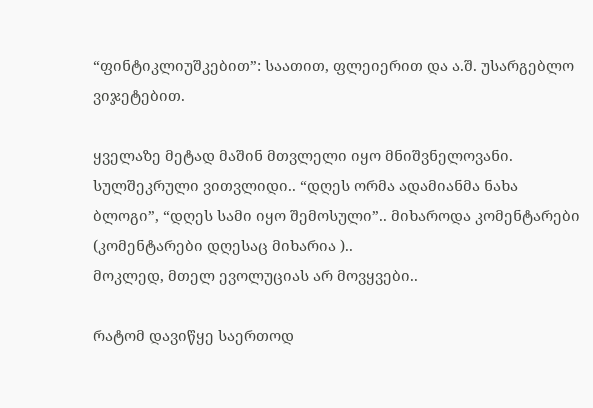“ფინტიკლიუშკებით”: საათით, ფლეიერით და ა.შ. უსარგებლო ვიჯეტებით.

ყველაზე მეტად მაშინ მთვლელი იყო მნიშვნელოვანი. სულშეკრული ვითვლიდი.. “დღეს ორმა ადამიანმა ნახა ბლოგი”, “დღეს სამი იყო შემოსული”.. მიხაროდა კომენტარები (კომენტარები დღესაც მიხარია )..
მოკლედ, მთელ ევოლუციას არ მოვყვები..

რატომ დავიწყე საერთოდ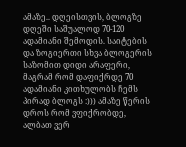ამაზე.. დღეისთვის, ბლოგზე დღეში საშუალოდ 70-120 ადამიანი შემოდის. საიტების და ზოგიერთი სხვა ბლოგერის საზომით დიდი არაფერი, მაგრამ რომ დაფიქრდე 70 ადამიანი კითხულობს ჩემს პირად ბლოგს :))) ამაზე წერის დროს რომ ვფიქრობდე, ალბათ ვერ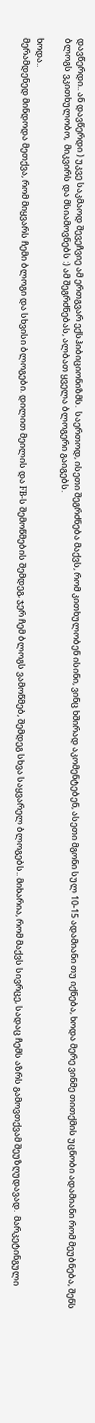დავწერდი.. ან დავწერდი ) უკვე საკმაოდ შევეჩვიე ამ ერთგვარ ექსჰიბიციონიზმს.  საერთოდ, ისეთი შეგრძნება მაქვს, რომ კითხულობენ ისინი, ვინც ხშირად აკომენტებენ, ასეთი მგონი სულ 10-15 ადამიანი თუ იქნება, ხოდა მერე ვინმე თითქმის უცნობი ადამიანი რომ მეუბნება, შენს ბლოგს ვკითხულობო,  მიკვირს და მსიამოვნებს :) ამ შეგრძნებას, ალბათ ყველა ბლოგერი გაიგებს.

ხოდა..
მერამდენედ მინდოდა მეთქვა, რომ მიყვარს ჩემი ბლოგი და სხვისი ბლოგები. დილით მეილის და FB-ს შემოწმების შემდეგ, ჯერ ჩემ ბლოგს ვამოწმებ, შემდეგ სხვა საყვარელ ბლოგებს.. მიხარია, რომ მაქვს სივრცე, სადაც ჩემს აზრს გამოვთქვამ შეუზღუდავად.  მარკეტინგული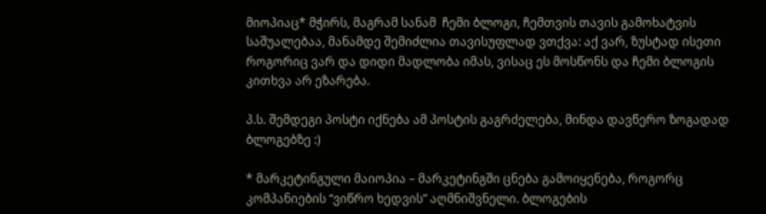მიოპიაც* მჭირს, მაგრამ სანამ  ჩემი ბლოგი, ჩემთვის თავის გამოხატვის საშუალებაა, მანამდე შემიძლია თავისუფლად ვთქვა: აქ ვარ, ზუსტად ისეთი როგორიც ვარ და დიდი მადლობა იმას, ვისაც ეს მოსწონს და ჩემი ბლოგის კითხვა არ ეზარება.

პ.ს. შემდეგი პოსტი იქნება ამ პოსტის გაგრძელება, მინდა დავწერო ზოგადად ბლოგებზე :)

* მარკეტინგული მაიოპია – მარკეტინგში ცნება გამოიყენება, როგორც კომპანიების “ვიწრო ხედვის” აღმნიშვნელი. ბლოგების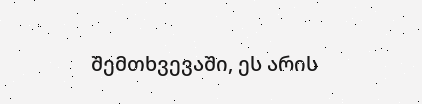შემთხვევაში, ეს არის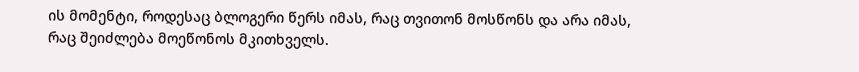ის მომენტი, როდესაც ბლოგერი წერს იმას, რაც თვითონ მოსწონს და არა იმას, რაც შეიძლება მოეწონოს მკითხველს.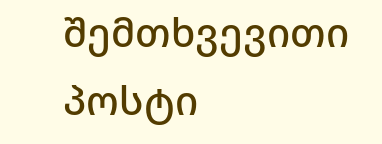შემთხვევითი პოსტი